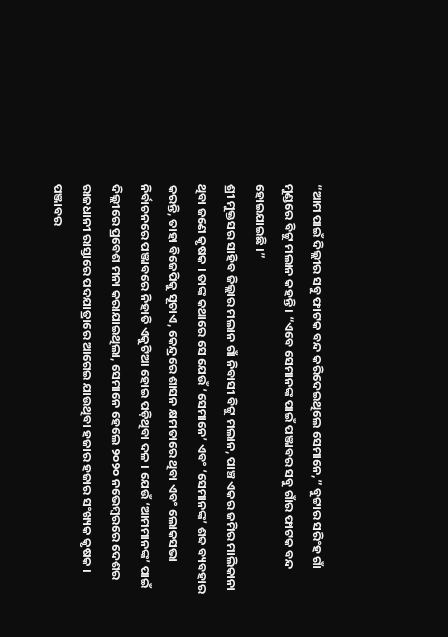“ଆମ ପାଇଁ ଦିଲ୍ଲୀର ସବୁ ଫାଟକ ବନ୍ଦ କରିଦେଇଥିଲେ ସେମାନେ,” ବୁଟ୍ଟାର ସରିଂହ ଗାଁ ମୁଣ୍ଡରେ ବିଟ୍ଟୁ ମଲାନ କହନ୍ତି । “ଏବେ ସେମାନଙ୍କ ପାଇଁ ପଞ୍ଜାବର ସବୁ ଗାଁର ଫାଟକ ବନ୍ଦ ହୋଇଯାଇଛି ।”
ଶ୍ରୀ ମୁକ୍ତସର ସାହିବ ଜିଲ୍ଲାର ମଲାନ ଗାଁ ନିବାସୀ ବିଟ୍ଟୁ ମଲାନ, ପାଞ୍ଚ ଏକର ଜମିର ମାଲିକାନା ଥିବା ଜଣେ କୃଷକ । ତାଙ୍କ କଥାରେ ସେ ଯେଉଁ ‘ସେମାନେ’ ଏବଂ ‘ସେମାନଙ୍କ’ ଶବ୍ଦ ବ୍ୟବହାର କରନ୍ତି, ତାହା ବିଜେପିକୁ ସୂଚାଏ, କେନ୍ଦ୍ରରେ ଶାସନ କ୍ଷମତାରେ ଥିବା ଏବଂ ଲୋକସଭା ନିର୍ବାଚନରେ ପଞ୍ଜାବରେ ନିହାତି ଏକୁଟିଆ ହୋଇ ପଡ଼ିଥିବା ଦଳ । ଯେଉଁ ‘ଆମମାନଙ୍କ’ ପାଇଁ ଦିଲ୍ଲୀରେ ପ୍ରବେଶ ମନା କରାଯାଇଥିଲା, ସେମାନେ ହେଲେ ୨୦୨୦ ନଭେମ୍ବରରେ ଦେଶର ରାଜଧାନୀ ରାସ୍ତାରେ ପଦଯାତ୍ରାରେ ଆଗେଇ ଯାଉଥିବା ହଜାର ହଜାର ସଂଖ୍ୟକ କୃଷକ ।
ପଞ୍ଜାବର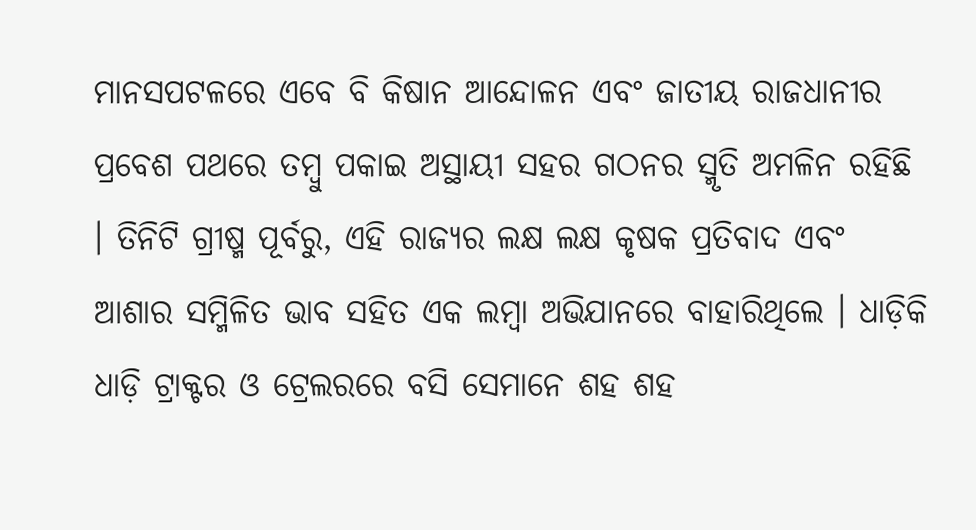ମାନସପଟଳରେ ଏବେ ବି କିଷାନ ଆନ୍ଦୋଳନ ଏବଂ ଜାତୀୟ ରାଜଧାନୀର ପ୍ରବେଶ ପଥରେ ତମ୍ବୁ ପକାଇ ଅସ୍ଥାୟୀ ସହର ଗଠନର ସ୍ମୃତି ଅମଳିନ ରହିଛି । ତିନିଟି ଗ୍ରୀଷ୍ମ ପୂର୍ବରୁ, ଏହି ରାଜ୍ୟର ଲକ୍ଷ ଲକ୍ଷ କୃଷକ ପ୍ରତିବାଦ ଏବଂ ଆଶାର ସମ୍ମିଳିତ ଭାବ ସହିତ ଏକ ଲମ୍ବା ଅଭିଯାନରେ ବାହାରିଥିଲେ । ଧାଡ଼ିକି ଧାଡ଼ି ଟ୍ରାକ୍ଟର ଓ ଟ୍ରେଲରରେ ବସି ସେମାନେ ଶହ ଶହ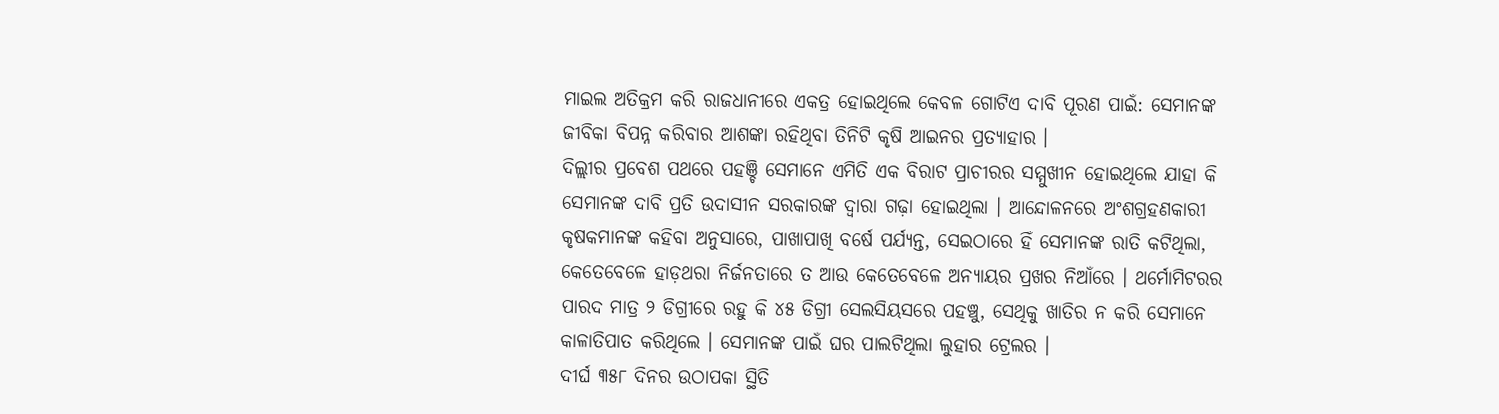ମାଇଲ ଅତିକ୍ରମ କରି ରାଜଧାନୀରେ ଏକତ୍ର ହୋଇଥିଲେ କେବଳ ଗୋଟିଏ ଦାବି ପୂରଣ ପାଇଁ: ସେମାନଙ୍କ ଜୀବିକା ବିପନ୍ନ କରିବାର ଆଶଙ୍କା ରହିଥିବା ତିନିଟି କୃଷି ଆଇନର ପ୍ରତ୍ୟାହାର ।
ଦିଲ୍ଲୀର ପ୍ରବେଶ ପଥରେ ପହଞ୍ଚି ସେମାନେ ଏମିତି ଏକ ବିରାଟ ପ୍ରାଚୀରର ସମ୍ମୁଖୀନ ହୋଇଥିଲେ ଯାହା କି ସେମାନଙ୍କ ଦାବି ପ୍ରତି ଉଦାସୀନ ସରକାରଙ୍କ ଦ୍ୱାରା ଗଢ଼ା ହୋଇଥିଲା । ଆନ୍ଦୋଳନରେ ଅଂଶଗ୍ରହଣକାରୀ କୃଷକମାନଙ୍କ କହିବା ଅନୁସାରେ, ପାଖାପାଖି ବର୍ଷେ ପର୍ଯ୍ୟନ୍ତ, ସେଇଠାରେ ହିଁ ସେମାନଙ୍କ ରାତି କଟିଥିଲା, କେତେବେଳେ ହାଡ଼ଥରା ନିର୍ଜନତାରେ ତ ଆଉ କେତେବେଳେ ଅନ୍ୟାୟର ପ୍ରଖର ନିଆଁରେ । ଥର୍ମୋମିଟରର ପାରଦ ମାତ୍ର ୨ ଡିଗ୍ରୀରେ ରହୁ କି ୪୫ ଡିଗ୍ରୀ ସେଲସିୟସରେ ପହଞ୍ଚୁ, ସେଥିକୁ ଖାତିର ନ କରି ସେମାନେ କାଳାତିପାତ କରିଥିଲେ । ସେମାନଙ୍କ ପାଇଁ ଘର ପାଲଟିଥିଲା ଲୁହାର ଟ୍ରେଲର ।
ଦୀର୍ଘ ୩୫୮ ଦିନର ଉଠାପକା ସ୍ଥିତି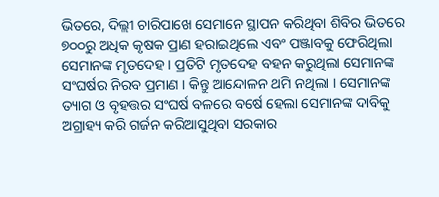ଭିତରେ, ଦିଲ୍ଲୀ ଚାରିପାଖେ ସେମାନେ ସ୍ଥାପନ କରିଥିବା ଶିବିର ଭିତରେ ୭୦୦ରୁ ଅଧିକ କୃଷକ ପ୍ରାଣ ହରାଇଥିଲେ ଏବଂ ପଞ୍ଜାବକୁ ଫେରିଥିଲା ସେମାନଙ୍କ ମୃତଦେହ । ପ୍ରତିଟି ମୃତଦେହ ବହନ କରୁଥିଲା ସେମାନଙ୍କ ସଂଘର୍ଷର ନିରବ ପ୍ରମାଣ । କିନ୍ତୁ ଆନ୍ଦୋଳନ ଥମି ନଥିଲା । ସେମାନଙ୍କ ତ୍ୟାଗ ଓ ବୃହତ୍ତର ସଂଘର୍ଷ ବଳରେ ବର୍ଷେ ହେଲା ସେମାନଙ୍କ ଦାବିକୁ ଅଗ୍ରାହ୍ୟ କରି ଗର୍ଜନ କରିଆସୁଥିବା ସରକାର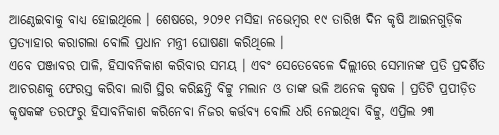ଆଣ୍ଠେଇବାକୁ ବାଧ୍ୟ ହୋଇଥିଲେ । ଶେଷରେ, ୨୦୨୧ ମସିହା ନଭେମ୍ବର ୧୯ ତାରିଖ ଦିନ କୃଷି ଆଇନଗୁଡ଼ିକ ପ୍ରତ୍ୟାହାର କରାଗଲା ବୋଲି ପ୍ରଧାନ ମନ୍ତ୍ରୀ ଘୋଷଣା କରିଥିଲେ ।
ଏବେ ପଞ୍ଜାବର ପାଳି, ହିସାବନିକାଶ କରିବାର ସମୟ । ଏବଂ ସେତେବେଳେ ଦିଲ୍ଲୀରେ ସେମାନଙ୍କ ପ୍ରତି ପ୍ରଦର୍ଶିତ ଆଚରଣକୁ ଫେରସ୍ତ କରିବା ଲାଗି ସ୍ଥିର କରିଛନ୍ତି ବିଟ୍ଟୁ ମଲାନ ଓ ତାଙ୍କ ଭଳି ଅନେକ କୃଷକ । ପ୍ରତିଟି ପ୍ରପୀଡ଼ିତ କୃଷକଙ୍କ ତରଫରୁ ହିସାବନିକାଶ କରିନେବା ନିଜର କର୍ତ୍ତବ୍ୟ ବୋଲି ଧରି ନେଇଥିବା ବିଟ୍ଟୁ, ଏପ୍ରିଲ ୨୩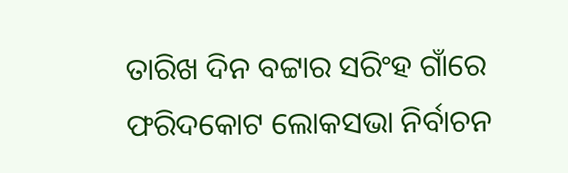ତାରିଖ ଦିନ ବଟ୍ଟାର ସରିଂହ ଗାଁରେ ଫରିଦକୋଟ ଲୋକସଭା ନିର୍ବାଚନ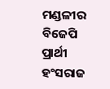ମଣ୍ଡଳୀର ବିଜେପି ପ୍ରାର୍ଥୀ ହଂସରାଜ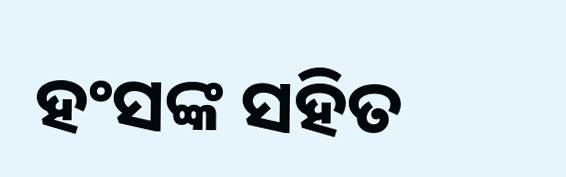ହଂସଙ୍କ ସହିତ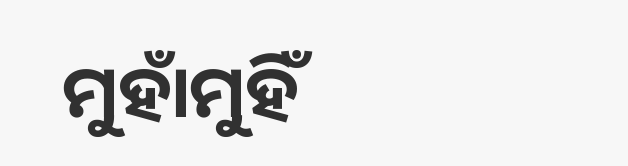ମୁହାଁମୁହିଁ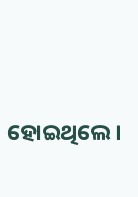ହୋଇଥିଲେ ।